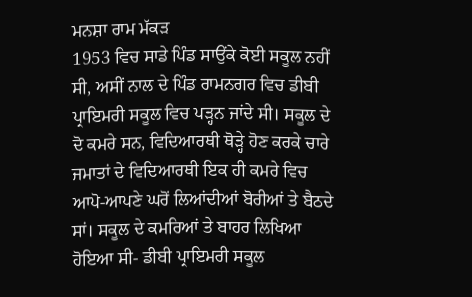ਮਨਸ਼ਾ ਰਾਮ ਮੱਕੜ
1953 ਵਿਚ ਸਾਡੇ ਪਿੰਡ ਸਾਉਂਕੇ ਕੋਈ ਸਕੂਲ ਨਹੀਂ ਸੀ, ਅਸੀਂ ਨਾਲ ਦੇ ਪਿੰਡ ਰਾਮਨਗਰ ਵਿਚ ਡੀਬੀ ਪ੍ਰਾਇਮਰੀ ਸਕੂਲ ਵਿਚ ਪੜ੍ਹਨ ਜਾਂਦੇ ਸੀ। ਸਕੂਲ ਦੇ ਦੋ ਕਮਰੇ ਸਨ, ਵਿਦਿਆਰਥੀ ਥੋੜ੍ਹੇ ਹੋਣ ਕਰਕੇ ਚਾਰੇ ਜਮਾਤਾਂ ਦੇ ਵਿਦਿਆਰਥੀ ਇਕ ਹੀ ਕਮਰੇ ਵਿਚ ਆਪੋ-ਆਪਣੇ ਘਰੋਂ ਲਿਆਂਦੀਆਂ ਬੋਰੀਆਂ ਤੇ ਬੈਠਦੇ ਸਾਂ। ਸਕੂਲ ਦੇ ਕਮਰਿਆਂ ਤੇ ਬਾਹਰ ਲਿਖਿਆ ਹੋਇਆ ਸੀ- ਡੀਬੀ ਪ੍ਰਾਇਮਰੀ ਸਕੂਲ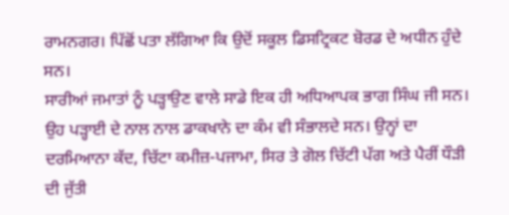ਰਾਮਨਗਰ। ਪਿੱਛੋਂ ਪਤਾ ਲੱਗਿਆ ਕਿ ਉਦੋਂ ਸਕੂਲ ਡਿਸਟ੍ਰਿਕਟ ਬੋਰਡ ਦੇ ਅਧੀਨ ਹੁੰਦੇ ਸਨ।
ਸਾਰੀਆਂ ਜਮਾਤਾਂ ਨੂੰ ਪੜ੍ਹਾਉਣ ਵਾਲੇ ਸਾਡੇ ਇਕ ਹੀ ਅਧਿਆਪਕ ਭਾਗ ਸਿੰਘ ਜੀ ਸਨ। ਉਹ ਪੜ੍ਹਾਈ ਦੇ ਨਾਲ ਨਾਲ ਡਾਕਖਾਨੇ ਦਾ ਕੰਮ ਵੀ ਸੰਭਾਲਦੇ ਸਨ। ਉਨ੍ਹਾਂ ਦਾ ਦਰਮਿਆਨਾ ਕੱਦ, ਚਿੱਟਾ ਕਮੀਜ਼-ਪਜਾਮਾ, ਸਿਰ ਤੇ ਗੋਲ ਚਿੱਟੀ ਪੱਗ ਅਤੇ ਪੈਰੀਂ ਧੌੜੀ ਦੀ ਜੁੱਤੀ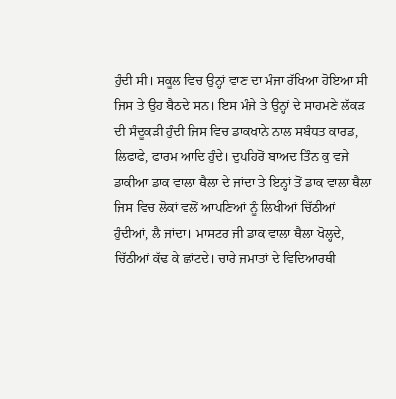ਹੁੰਦੀ ਸੀ। ਸਕੂਲ ਵਿਚ ਉਨ੍ਹਾਂ ਵਾਣ ਦਾ ਮੰਜਾ ਰੱਖਿਆ ਹੋਇਆ ਸੀ ਜਿਸ ਤੇ ਉਹ ਬੈਠਦੇ ਸਨ। ਇਸ ਮੰਜੇ ਤੇ ਉਨ੍ਹਾਂ ਦੇ ਸਾਹਮਣੇ ਲੱਕੜ ਦੀ ਸੰਦੂਕੜੀ ਹੁੰਦੀ ਜਿਸ ਵਿਚ ਡਾਕਖਾਨੇ ਨਾਲ ਸਬੰਧਤ ਕਾਰਡ, ਲਿਫਾਫੇ, ਫਾਰਮ ਆਦਿ ਹੁੰਦੇ। ਦੁਪਹਿਰੋਂ ਬਾਅਦ ਤਿੰਨ ਕੁ ਵਜੇ ਡਾਕੀਆ ਡਾਕ ਵਾਲਾ ਥੈਲਾ ਦੇ ਜਾਂਦਾ ਤੇ ਇਨ੍ਹਾਂ ਤੋਂ ਡਾਕ ਵਾਲਾ ਥੈਲਾ ਜਿਸ ਵਿਚ ਲੋਕਾਂ ਵਲੋਂ ਆਪਣਿਆਂ ਨੂੰ ਲਿਖੀਆਂ ਚਿੱਠੀਆਂ ਹੁੰਦੀਆਂ, ਲੈ ਜਾਂਦਾ। ਮਾਸਟਰ ਜੀ ਡਾਕ ਵਾਲਾ ਥੈਲਾ ਖੋਲ੍ਹਦੇ, ਚਿੱਠੀਆਂ ਕੱਢ ਕੇ ਛਾਂਟਦੇ। ਚਾਰੇ ਜਮਾਤਾਂ ਦੇ ਵਿਦਿਆਰਥੀ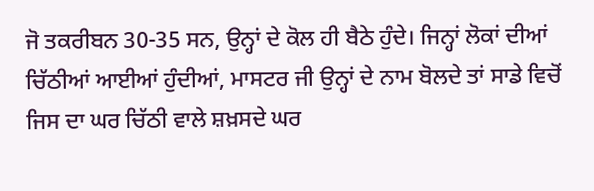ਜੋ ਤਕਰੀਬਨ 30-35 ਸਨ, ਉਨ੍ਹਾਂ ਦੇ ਕੋਲ ਹੀ ਬੈਠੇ ਹੁੰਦੇ। ਜਿਨ੍ਹਾਂ ਲੋਕਾਂ ਦੀਆਂ ਚਿੱਠੀਆਂ ਆਈਆਂ ਹੁੰਦੀਆਂ, ਮਾਸਟਰ ਜੀ ਉਨ੍ਹਾਂ ਦੇ ਨਾਮ ਬੋਲਦੇ ਤਾਂ ਸਾਡੇ ਵਿਚੋਂ ਜਿਸ ਦਾ ਘਰ ਚਿੱਠੀ ਵਾਲੇ ਸ਼ਖ਼ਸਦੇ ਘਰ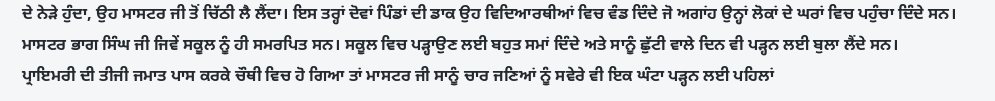ਦੇ ਨੇੜੇ ਹੁੰਦਾ, ਉਹ ਮਾਸਟਰ ਜੀ ਤੋਂ ਚਿੱਠੀ ਲੈ ਲੈਂਦਾ। ਇਸ ਤਰ੍ਹਾਂ ਦੋਵਾਂ ਪਿੰਡਾਂ ਦੀ ਡਾਕ ਉਹ ਵਿਦਿਆਰਥੀਆਂ ਵਿਚ ਵੰਡ ਦਿੰਦੇ ਜੋ ਅਗਾਂਹ ਉਨ੍ਹਾਂ ਲੋਕਾਂ ਦੇ ਘਰਾਂ ਵਿਚ ਪਹੁੰਚਾ ਦਿੰਦੇ ਸਨ। ਮਾਸਟਰ ਭਾਗ ਸਿੰਘ ਜੀ ਜਿਵੇਂ ਸਕੂਲ ਨੂੰ ਹੀ ਸਮਰਪਿਤ ਸਨ। ਸਕੂਲ ਵਿਚ ਪੜ੍ਹਾਉਣ ਲਈ ਬਹੁਤ ਸਮਾਂ ਦਿੰਦੇ ਅਤੇ ਸਾਨੂੰ ਛੁੱਟੀ ਵਾਲੇ ਦਿਨ ਵੀ ਪੜ੍ਹਨ ਲਈ ਬੁਲਾ ਲੈਂਦੇ ਸਨ।
ਪ੍ਰਾਇਮਰੀ ਦੀ ਤੀਜੀ ਜਮਾਤ ਪਾਸ ਕਰਕੇ ਚੌਥੀ ਵਿਚ ਹੋ ਗਿਆ ਤਾਂ ਮਾਸਟਰ ਜੀ ਸਾਨੂੰ ਚਾਰ ਜਣਿਆਂ ਨੂੰ ਸਵੇਰੇ ਵੀ ਇਕ ਘੰਟਾ ਪੜ੍ਹਨ ਲਈ ਪਹਿਲਾਂ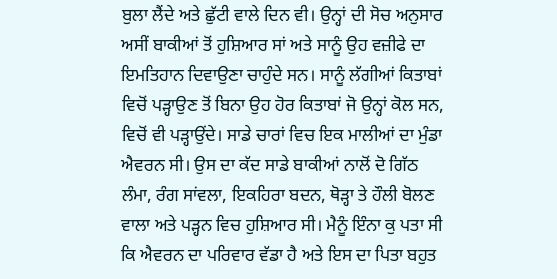ਬੁਲਾ ਲੈਂਦੇ ਅਤੇ ਛੁੱਟੀ ਵਾਲੇ ਦਿਨ ਵੀ। ਉਨ੍ਹਾਂ ਦੀ ਸੋਚ ਅਨੁਸਾਰ ਅਸੀਂ ਬਾਕੀਆਂ ਤੋਂ ਹੁਸ਼ਿਆਰ ਸਾਂ ਅਤੇ ਸਾਨੂੰ ਉਹ ਵਜ਼ੀਫੇ ਦਾ ਇਮਤਿਹਾਨ ਦਿਵਾਉਣਾ ਚਾਹੁੰਦੇ ਸਨ। ਸਾਨੂੰ ਲੱਗੀਆਂ ਕਿਤਾਬਾਂ ਵਿਚੋਂ ਪੜ੍ਹਾਉਣ ਤੋਂ ਬਿਨਾ ਉਹ ਹੋਰ ਕਿਤਾਬਾਂ ਜੋ ਉਨ੍ਹਾਂ ਕੋਲ ਸਨ, ਵਿਚੋਂ ਵੀ ਪੜ੍ਹਾਉਂਦੇ। ਸਾਡੇ ਚਾਰਾਂ ਵਿਚ ਇਕ ਮਾਲੀਆਂ ਦਾ ਮੁੰਡਾ ਐਵਰਨ ਸੀ। ਉਸ ਦਾ ਕੱਦ ਸਾਡੇ ਬਾਕੀਆਂ ਨਾਲੋਂ ਦੋ ਗਿੱਠ ਲੰਮਾ, ਰੰਗ ਸਾਂਵਲਾ, ਇਕਹਿਰਾ ਬਦਨ, ਥੋੜ੍ਹਾ ਤੇ ਹੌਲੀ ਬੋਲਣ ਵਾਲਾ ਅਤੇ ਪੜ੍ਹਨ ਵਿਚ ਹੁਸ਼ਿਆਰ ਸੀ। ਮੈਨੂੰ ਇੰਨਾ ਕੁ ਪਤਾ ਸੀ ਕਿ ਐਵਰਨ ਦਾ ਪਰਿਵਾਰ ਵੱਡਾ ਹੈ ਅਤੇ ਇਸ ਦਾ ਪਿਤਾ ਬਹੁਤ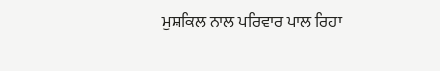ਮੁਸ਼ਕਿਲ ਨਾਲ ਪਰਿਵਾਰ ਪਾਲ ਰਿਹਾ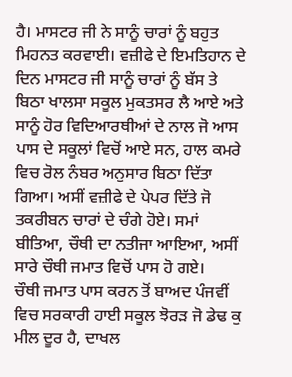ਹੈ। ਮਾਸਟਰ ਜੀ ਨੇ ਸਾਨੂੰ ਚਾਰਾਂ ਨੂੰ ਬਹੁਤ ਮਿਹਨਤ ਕਰਵਾਈ। ਵਜ਼ੀਫੇ ਦੇ ਇਮਤਿਹਾਨ ਦੇ ਦਿਨ ਮਾਸਟਰ ਜੀ ਸਾਨੂੰ ਚਾਰਾਂ ਨੂੰ ਬੱਸ ਤੇ ਬਿਠਾ ਖਾਲਸਾ ਸਕੂਲ ਮੁਕਤਸਰ ਲੈ ਆਏ ਅਤੇ ਸਾਨੂੰ ਹੋਰ ਵਿਦਿਆਰਥੀਆਂ ਦੇ ਨਾਲ ਜੋ ਆਸ ਪਾਸ ਦੇ ਸਕੂਲਾਂ ਵਿਚੋਂ ਆਏ ਸਨ, ਹਾਲ ਕਮਰੇ ਵਿਚ ਰੋਲ ਨੰਬਰ ਅਨੁਸਾਰ ਬਿਠਾ ਦਿੱਤਾ ਗਿਆ। ਅਸੀਂ ਵਜ਼ੀਫੇ ਦੇ ਪੇਪਰ ਦਿੱਤੇ ਜੋ ਤਕਰੀਬਨ ਚਾਰਾਂ ਦੇ ਚੰਗੇ ਹੋਏ। ਸਮਾਂ ਬੀਤਿਆ, ਚੌਥੀ ਦਾ ਨਤੀਜਾ ਆਇਆ, ਅਸੀਂ ਸਾਰੇ ਚੌਥੀ ਜਮਾਤ ਵਿਚੋਂ ਪਾਸ ਹੋ ਗਏ।
ਚੌਥੀ ਜਮਾਤ ਪਾਸ ਕਰਨ ਤੋਂ ਬਾਅਦ ਪੰਜਵੀਂ ਵਿਚ ਸਰਕਾਰੀ ਹਾਈ ਸਕੂਲ ਝੋਰੜ ਜੋ ਡੇਢ ਕੁ ਮੀਲ ਦੂਰ ਹੈ, ਦਾਖਲ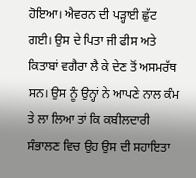ਹੋਇਆ। ਐਵਰਨ ਦੀ ਪੜ੍ਹਾਈ ਛੁੱਟ ਗਈ। ਉਸ ਦੇ ਪਿਤਾ ਜੀ ਫੀਸ ਅਤੇ ਕਿਤਾਬਾਂ ਵਗੈਰਾ ਲੈ ਕੇ ਦੇਣ ਤੋਂ ਅਸਮਰੱਥ ਸਨ। ਉਸ ਨੂੰ ਉਨ੍ਹਾਂ ਨੇ ਆਪਣੇ ਨਾਲ ਕੰਮ ਤੇ ਲਾ ਲਿਆ ਤਾਂ ਕਿ ਕਬੀਲਦਾਰੀ ਸੰਭਾਲਣ ਵਿਚ ਉਹ ਉਸ ਦੀ ਸਹਾਇਤਾ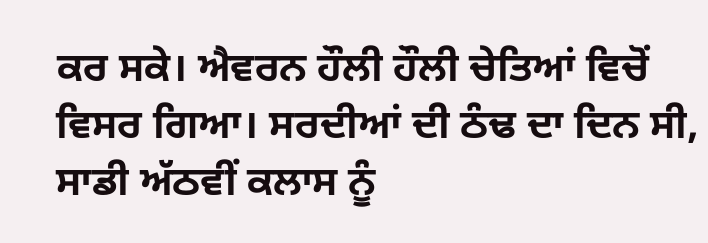ਕਰ ਸਕੇ। ਐਵਰਨ ਹੌਲੀ ਹੌਲੀ ਚੇਤਿਆਂ ਵਿਚੋਂ ਵਿਸਰ ਗਿਆ। ਸਰਦੀਆਂ ਦੀ ਠੰਢ ਦਾ ਦਿਨ ਸੀ, ਸਾਡੀ ਅੱਠਵੀਂ ਕਲਾਸ ਨੂੰ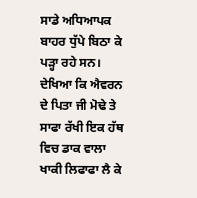ਸਾਡੇ ਅਧਿਆਪਕ ਬਾਹਰ ਧੁੱਪੇ ਬਿਠਾ ਕੇ ਪੜ੍ਹਾ ਰਹੇ ਸਨ। ਦੇਖਿਆ ਕਿ ਐਵਰਨ ਦੇ ਪਿਤਾ ਜੀ ਮੋਢੇ ਤੇ ਸਾਫਾ ਰੱਖੀ ਇਕ ਹੱਥ ਵਿਚ ਡਾਕ ਵਾਲਾ ਖਾਕੀ ਲਿਫਾਫਾ ਲੈ ਕੇ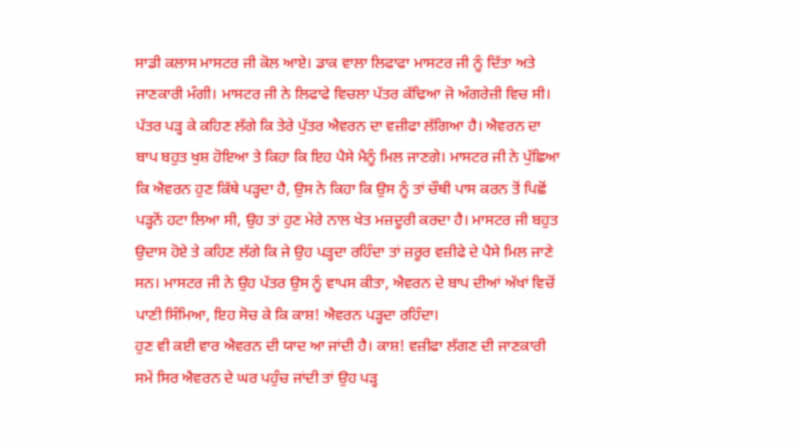ਸਾਡੀ ਕਲਾਸ ਮਾਸਟਰ ਜੀ ਕੋਲ ਆਏ। ਡਾਕ ਵਾਲਾ ਲਿਫਾਫਾ ਮਾਸਟਰ ਜੀ ਨੂੰ ਦਿੱਤਾ ਅਤੇ ਜਾਣਕਾਰੀ ਮੰਗੀ। ਮਾਸਟਰ ਜੀ ਨੇ ਲਿਫਾਫੇ ਵਿਚਲਾ ਪੱਤਰ ਕੱਢਿਆ ਜੋ ਅੰਗਰੇਜ਼ੀ ਵਿਚ ਸੀ। ਪੱਤਰ ਪੜ੍ਹ ਕੇ ਕਹਿਣ ਲੱਗੇ ਕਿ ਤੇਰੇ ਪੁੱਤਰ ਐਵਰਨ ਦਾ ਵਜ਼ੀਫਾ ਲੱਗਿਆ ਹੈ। ਐਵਰਨ ਦਾ ਬਾਪ ਬਹੁਤ ਖੁਸ਼ ਹੋਇਆ ਤੇ ਕਿਹਾ ਕਿ ਇਹ ਪੈਸੇ ਮੈਨੂੰ ਮਿਲ ਜਾਣਗੇ। ਮਾਸਟਰ ਜੀ ਨੇ ਪੁੱਛਿਆ ਕਿ ਐਵਰਨ ਹੁਣ ਕਿੱਥੇ ਪੜ੍ਹਦਾ ਹੈ, ਉਸ ਨੇ ਕਿਹਾ ਕਿ ਉਸ ਨੂੰ ਤਾਂ ਚੌਥੀ ਪਾਸ ਕਰਨ ਤੋਂ ਪਿਛੋਂ ਪੜ੍ਹਨੋਂ ਹਟਾ ਲਿਆ ਸੀ, ਉਹ ਤਾਂ ਹੁਣ ਮੇਰੇ ਨਾਲ ਖੇਤ ਮਜ਼ਦੂਰੀ ਕਰਦਾ ਹੈ। ਮਾਸਟਰ ਜੀ ਬਹੁਤ ਉਦਾਸ ਹੋਏ ਤੇ ਕਹਿਣ ਲੱਗੇ ਕਿ ਜੇ ਉਹ ਪੜ੍ਹਦਾ ਰਹਿੰਦਾ ਤਾਂ ਜ਼ਰੂਰ ਵਜ਼ੀਫੇ ਦੇ ਪੈਸੇ ਮਿਲ ਜਾਣੇ ਸਨ। ਮਾਸਟਰ ਜੀ ਨੇ ਉਹ ਪੱਤਰ ਉਸ ਨੂੰ ਵਾਪਸ ਕੀਤਾ, ਐਵਰਨ ਦੇ ਬਾਪ ਦੀਆਂ ਅੱਖਾਂ ਵਿਚੋਂ ਪਾਣੀ ਸਿੰਮਿਆ, ਇਹ ਸੋਚ ਕੇ ਕਿ ਕਾਸ਼! ਐਵਰਨ ਪੜ੍ਹਦਾ ਰਹਿੰਦਾ।
ਹੁਣ ਵੀ ਕਈ ਵਾਰ ਐਵਰਨ ਦੀ ਯਾਦ ਆ ਜਾਂਦੀ ਹੈ। ਕਾਸ਼! ਵਜ਼ੀਫਾ ਲੱਗਣ ਦੀ ਜਾਣਕਾਰੀ ਸਮੇਂ ਸਿਰ ਐਵਰਨ ਦੇ ਘਰ ਪਹੁੰਚ ਜਾਂਦੀ ਤਾਂ ਉਹ ਪੜ੍ਹ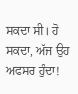ਸਕਦਾ ਸੀ। ਹੋ ਸਕਦਾ, ਅੱਜ ਉਹ ਅਫਸਰ ਹੁੰਦਾ!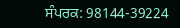ਸੰਪਰਕ: 98144-39224